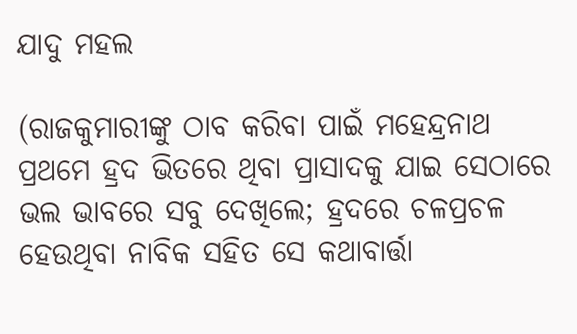ଯାଦୁ ମହଲ

(ରାଜକୁମାରୀଙ୍କୁ ଠାବ କରିବା ପାଇଁ ମହେନ୍ଦ୍ରନାଥ ପ୍ରଥମେ ହ୍ରଦ ଭିତରେ ଥିବା ପ୍ରାସାଦକୁ ଯାଇ ସେଠାରେ ଭଲ ଭାବରେ ସବୁ ଦେଖିଲେ; ହ୍ରଦରେ ଚଳପ୍ରଚଳ ହେଉଥିବା ନାବିକ ସହିତ ସେ କଥାବାର୍ତ୍ତା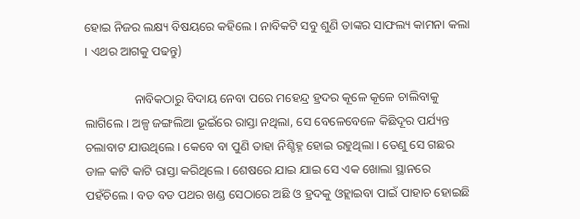ହୋଇ ନିଜର ଲକ୍ଷ୍ୟ ବିଷୟରେ କହିଲେ । ନାବିକଟି ସବୁ ଶୁଣି ତାଙ୍କର ସାଫଲ୍ୟ କାମନା କଲା । ଏଥର ଆଗକୁ ପଢନ୍ତୁ)

                ନାବିକଠାରୁ ବିଦାୟ ନେବା ପରେ ମହେନ୍ଦ୍ର ହ୍ରଦର କୂଳେ କୂଳେ ଚାଲିବାକୁ ଲାଗିଲେ । ଅଳ୍ପ ଜଙ୍ଗଲିଆ ଭୂଇଁରେ ରାସ୍ତା ନଥିଲା, ସେ ବେଳେବେଳେ କିଛିଦୂର ପର୍ଯ୍ୟନ୍ତ ଚଲାବାଟ ଯାଉଥିଲେ । କେବେ ବା ପୁଣି ତାହା ନିଶ୍ଚିହ୍ନ ହୋଇ ରହୁଥିଲା । ତେଣୁ ସେ ଗଛର ଡାଳ କାଟି କାଟି ରାସ୍ତା କରିଥିଲେ । ଶେଷରେ ଯାଇ ଯାଇ ସେ ଏକ ଖୋଲା ସ୍ଥାନରେ ପହଁଚିଲେ । ବଡ ବଡ ପଥର ଖଣ୍ଡ ସେଠାରେ ଅଛି ଓ ହ୍ରଦକୁ ଓହ୍ଲାଇବା ପାଇଁ ପାହାଚ ହୋଇଛି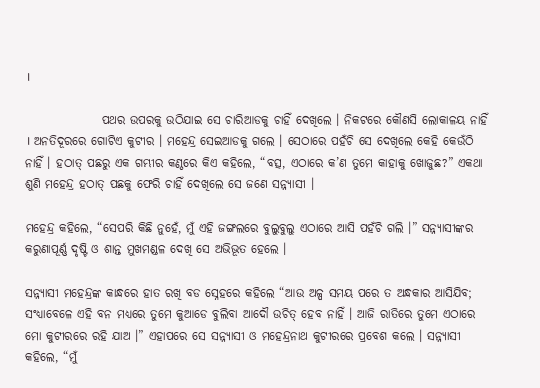।

                ପଥର ଉପରକୁ ଉଠିଯାଇ ସେ ଚାରିଆଡକୁ ଚାହିଁ ଦେଖିଲେ । ନିକଟରେ କୌଣସି ଲୋକାଳୟ ନାହିଁ । ଅନତିଦୂରରେ ଗୋଟିଏ କୁଟୀର । ମହେନ୍ଦ୍ର ସେଇଆଡକୁ ଗଲେ । ସେଠାରେ ପହଁଚି ସେ ଦେଖିଲେ କେହି କେଉଁଠି ନାହିଁ । ହଠାତ୍ ପଛରୁ ଏକ ଗମ୍ଭୀର କଣ୍ଠରେ କିଏ କହିଲେ, “ବତ୍ସ, ଏଠାରେ କ’ଣ ତୁମେ କାହାକୁ ଖୋଜୁଛ?” ଏକଥା ଶୁଣି ମହେନ୍ଦ୍ର ହଠାତ୍ ପଛକୁ ଫେରି ଚାହିଁ ଦେଖିଲେ ସେ ଜଣେ ସନ୍ନ୍ୟାସୀ ।

ମହେନ୍ଦ୍ର କହିଲେ, “ସେପରି କିଛି ନୁହେଁ, ମୁଁ ଏହି ଜଙ୍ଗଲରେ ବୁଲୁବୁଲୁ ଏଠାରେ ଆସି ପହଁଚି ଗଲି ।” ସନ୍ନ୍ୟାସୀଙ୍କର କରୁଣାପୂର୍ଣ୍ଣ ଦୃଷ୍ଟି ଓ ଶାନ୍ତ ମୁଖମଣ୍ଡଳ ଦେଖି ସେ ଅଭିଭୂତ ହେଲେ ।

ସନ୍ନ୍ୟାସୀ ମହେନ୍ଦ୍ରଙ୍କ କାନ୍ଧରେ ହାତ ରଖି ବଡ ସ୍ନେହରେ କହିଲେ “ଆଉ ଅଳ୍ପ ସମୟ ପରେ ତ ଅନ୍ଧକାର ଆସିଯିବ; ସଂଧ୍ୟାବେଳେ ଏହି ବନ ମଧ୍ୟରେ ତୁମେ କୁଆଡେ ବୁଲିବା ଆଦୌ ଉଚିତ୍ ହେବ ନାହିଁ । ଆଜି ରାତିରେ ତୁମେ ଏଠାରେ ମୋ କୁଟୀରରେ ରହି ଯାଅ ।” ଏହାପରେ ସେ ସନ୍ନ୍ୟାସୀ ଓ ମହେନ୍ଦ୍ରନାଥ କୁଟୀରରେ ପ୍ରବେଶ କଲେ । ସନ୍ନ୍ୟାସୀ କହିଲେ, “ମୁଁ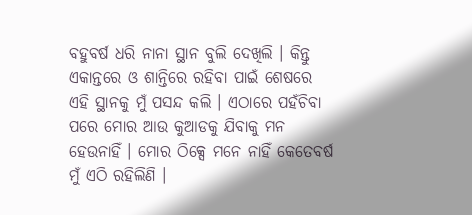ବହୁବର୍ଷ ଧରି ନାନା ସ୍ଥାନ ବୁଲି ଦେଖିଲି । କିନ୍ତୁ ଏକାନ୍ତରେ ଓ ଶାନ୍ତିରେ ରହିବା ପାଇଁ ଶେଷରେ ଏହି ସ୍ଥାନକୁ ମୁଁ ପସନ୍ଦ କଲି । ଏଠାରେ ପହଁଚିବା ପରେ ମୋର ଆଉ କୁଆଡକୁ ଯିବାକୁ ମନ ହେଉନାହିଁ । ମୋର ଠିକ୍ସେ ମନେ ନାହିଁ କେତେବର୍ଷ ମୁଁ ଏଠି ରହିଲିଣି ।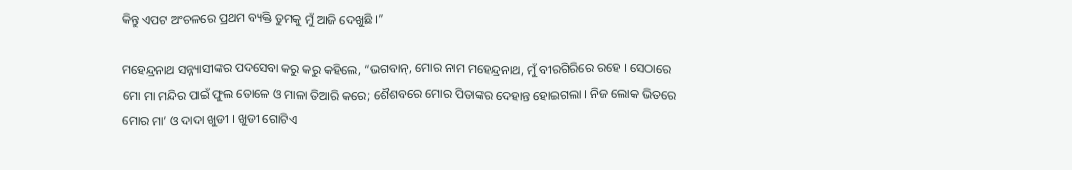କିନ୍ତୁ ଏପଟ ଅଂଚଳରେ ପ୍ରଥମ ବ୍ୟକ୍ତି ତୁମକୁ ମୁଁ ଆଜି ଦେଖୁଛି ।”

ମହେନ୍ଦ୍ରନାଥ ସନ୍ନ୍ୟାସୀଙ୍କର ପଦସେବା କରୁ କରୁ କହିଲେ, “ଭଗବାନ୍, ମୋର ନାମ ମହେନ୍ଦ୍ରନାଥ, ମୁଁ ବୀରଗିରିରେ ରହେ । ସେଠାରେ ମୋ ମା ମନ୍ଦିର ପାଇଁ ଫୁଲ ତୋଳେ ଓ ମାଳା ତିଆରି କରେ; ଶୈଶବରେ ମୋର ପିତାଙ୍କର ଦେହାନ୍ତ ହୋଇଗଲା । ନିଜ ଲୋକ ଭିତରେ ମୋର ମା’ ଓ ଦାଦା ଖୁଡୀ । ଖୁଡୀ ଗୋଟିଏ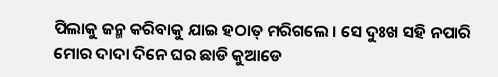ପିଲାକୁ ଜନ୍ମ କରିବାକୁ ଯାଇ ହଠାତ୍ ମରିଗଲେ । ସେ ଦୁଃଖ ସହି ନପାରି ମୋର ଦାଦା ଦିନେ ଘର ଛାଡି କୁଆଡେ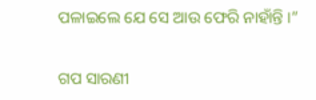ପଳାଇଲେ ଯେ ସେ ଆଉ ଫେରି ନାହାଁନ୍ତି ।”


ଗପ ସାରଣୀ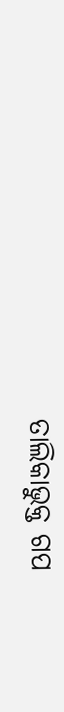ତାଲିକାଭୁକ୍ତ ଗପ